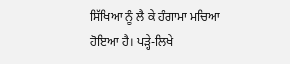ਸਿੱਖਿਆ ਨੂੰ ਲੈ ਕੇ ਹੰਗਾਮਾ ਮਚਿਆ ਹੋਇਆ ਹੈ। ਪੜ੍ਹੇ-ਲਿਖੇ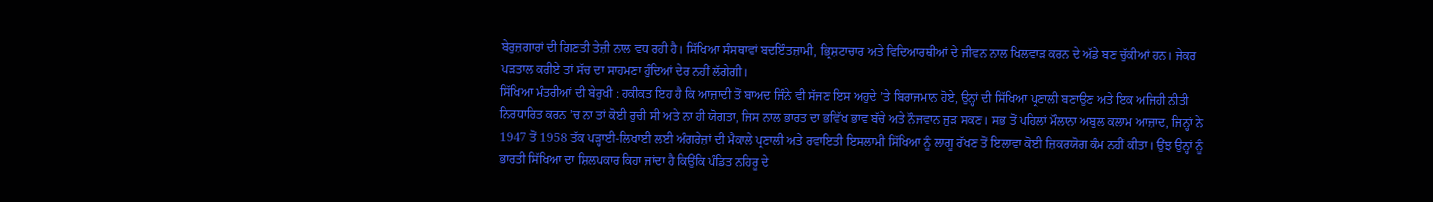ਬੇਰੁਜ਼ਗਾਰਾਂ ਦੀ ਗਿਣਤੀ ਤੇਜ਼ੀ ਨਾਲ ਵਧ ਰਹੀ ਹੈ। ਸਿੱਖਿਆ ਸੰਸਥਾਵਾਂ ਬਦਇੰਤਜ਼ਾਮੀ, ਭ੍ਰਿਸ਼ਟਾਚਾਰ ਅਤੇ ਵਿਦਿਆਰਥੀਆਂ ਦੇ ਜੀਵਨ ਨਾਲ ਖਿਲਵਾੜ ਕਰਨ ਦੇ ਅੱਡੇ ਬਣ ਚੁੱਕੀਆਂ ਹਨ। ਜੇਕਰ ਪੜਤਾਲ ਕਰੀਏ ਤਾਂ ਸੱਚ ਦਾ ਸਾਹਮਣਾ ਹੁੰਦਿਆਂ ਦੇਰ ਨਹੀਂ ਲੱਗੇਗੀ।
ਸਿੱਖਿਆ ਮੰਤਰੀਆਂ ਦੀ ਬੇਰੁਖੀ : ਹਕੀਕਤ ਇਹ ਹੈ ਕਿ ਆਜ਼ਾਦੀ ਤੋਂ ਬਾਅਦ ਜਿੰਨੇ ਵੀ ਸੱਜਣ ਇਸ ਅਹੁਦੇ ’ਤੇ ਬਿਰਾਜਮਾਨ ਹੋਏ, ਉਨ੍ਹਾਂ ਦੀ ਸਿੱਖਿਆ ਪ੍ਰਣਾਲੀ ਬਣਾਉਣ ਅਤੇ ਇਕ ਅਜਿਹੀ ਨੀਤੀ ਨਿਰਧਾਰਿਤ ਕਰਨ ’ਚ ਨਾ ਤਾਂ ਕੋਈ ਰੁਚੀ ਸੀ ਅਤੇ ਨਾ ਹੀ ਯੋਗਤਾ, ਜਿਸ ਨਾਲ ਭਾਰਤ ਦਾ ਭਵਿੱਖ ਭਾਵ ਬੱਚੇ ਅਤੇ ਨੌਜਵਾਨ ਜੁੜ ਸਕਣ। ਸਭ ਤੋਂ ਪਹਿਲਾਂ ਮੌਲਾਨਾ ਅਬੁਲ ਕਲਾਮ ਆਜ਼ਾਦ, ਜਿਨ੍ਹਾਂ ਨੇ 1947 ਤੋਂ 1958 ਤੱਕ ਪੜ੍ਹਾਈ-ਲਿਖਾਈ ਲਈ ਅੰਗਰੇਜ਼ਾਂ ਦੀ ਮੈਕਾਲੇ ਪ੍ਰਣਾਲੀ ਅਤੇ ਰਵਾਇਤੀ ਇਸਲਾਮੀ ਸਿੱਖਿਆ ਨੂੰ ਲਾਗੂ ਰੱਖਣ ਤੋਂ ਇਲਾਵਾ ਕੋਈ ਜ਼ਿਕਰਯੋਗ ਕੰਮ ਨਹੀਂ ਕੀਤਾ। ਉਂਝ ਉਨ੍ਹਾਂ ਨੂੰ ਭਾਰਤੀ ਸਿੱਖਿਆ ਦਾ ਸ਼ਿਲਪਕਾਰ ਕਿਹਾ ਜਾਂਦਾ ਹੈ ਕਿਉਂਕਿ ਪੰਡਿਤ ਨਹਿਰੂ ਦੇ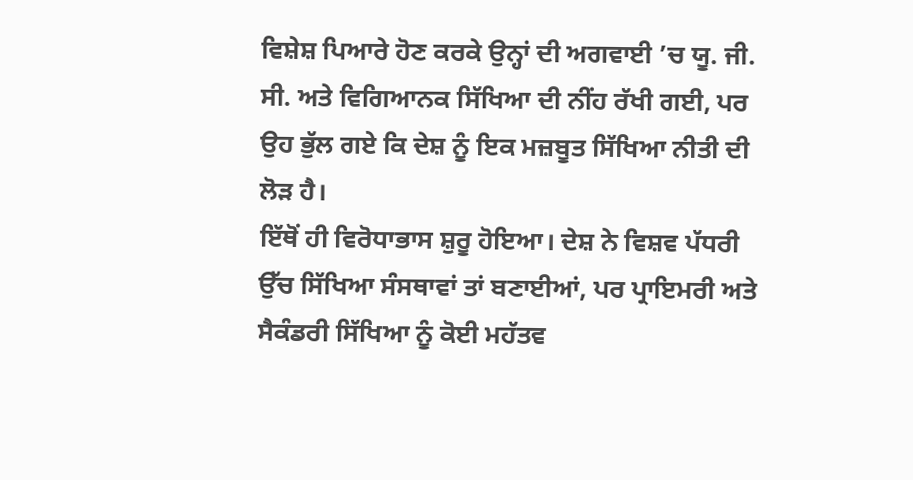ਵਿਸ਼ੇਸ਼ ਪਿਆਰੇ ਹੋਣ ਕਰਕੇ ਉਨ੍ਹਾਂ ਦੀ ਅਗਵਾਈ ’ਚ ਯੂ. ਜੀ. ਸੀ. ਅਤੇ ਵਿਗਿਆਨਕ ਸਿੱਖਿਆ ਦੀ ਨੀਂਹ ਰੱਖੀ ਗਈ, ਪਰ ਉਹ ਭੁੱਲ ਗਏ ਕਿ ਦੇਸ਼ ਨੂੰ ਇਕ ਮਜ਼ਬੂਤ ਸਿੱਖਿਆ ਨੀਤੀ ਦੀ ਲੋੜ ਹੈ।
ਇੱਥੋਂ ਹੀ ਵਿਰੋਧਾਭਾਸ ਸ਼ੁਰੂ ਹੋਇਆ। ਦੇਸ਼ ਨੇ ਵਿਸ਼ਵ ਪੱਧਰੀ ਉੱਚ ਸਿੱਖਿਆ ਸੰਸਥਾਵਾਂ ਤਾਂ ਬਣਾਈਆਂ, ਪਰ ਪ੍ਰਾਇਮਰੀ ਅਤੇ ਸੈਕੰਡਰੀ ਸਿੱਖਿਆ ਨੂੰ ਕੋਈ ਮਹੱਤਵ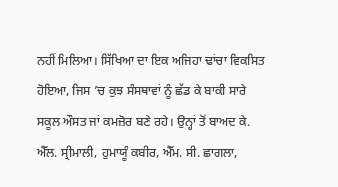ਨਹੀਂ ਮਿਲਿਆ। ਸਿੱਖਿਆ ਦਾ ਇਕ ਅਜਿਹਾ ਢਾਂਚਾ ਵਿਕਸਿਤ ਹੋਇਆ, ਜਿਸ ’ਚ ਕੁਝ ਸੰਸਥਾਵਾਂ ਨੂੰ ਛੱਡ ਕੇ ਬਾਕੀ ਸਾਰੇ ਸਕੂਲ ਔਸਤ ਜਾਂ ਕਮਜ਼ੋਰ ਬਣੇ ਰਹੇ। ਉਨ੍ਹਾਂ ਤੋਂ ਬਾਅਦ ਕੇ. ਐੱਲ. ਸ੍ਰੀਮਾਲੀ, ਹੁਮਾਯੂੰ ਕਬੀਰ, ਐੱਮ. ਸੀ. ਛਾਗਲਾ,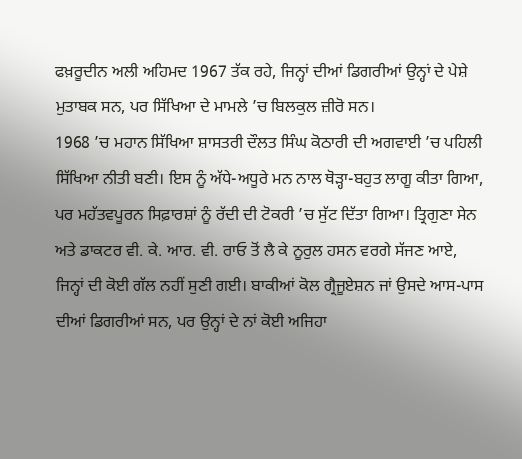ਫਖ਼ਰੂਦੀਨ ਅਲੀ ਅਹਿਮਦ 1967 ਤੱਕ ਰਹੇ, ਜਿਨ੍ਹਾਂ ਦੀਆਂ ਡਿਗਰੀਆਂ ਉਨ੍ਹਾਂ ਦੇ ਪੇਸ਼ੇ ਮੁਤਾਬਕ ਸਨ, ਪਰ ਸਿੱਖਿਆ ਦੇ ਮਾਮਲੇ ’ਚ ਬਿਲਕੁਲ ਜ਼ੀਰੋ ਸਨ।
1968 ’ਚ ਮਹਾਨ ਸਿੱਖਿਆ ਸ਼ਾਸਤਰੀ ਦੌਲਤ ਸਿੰਘ ਕੋਠਾਰੀ ਦੀ ਅਗਵਾਈ ’ਚ ਪਹਿਲੀ ਸਿੱਖਿਆ ਨੀਤੀ ਬਣੀ। ਇਸ ਨੂੰ ਅੱਧੇ-ਅਧੂਰੇ ਮਨ ਨਾਲ ਥੋੜ੍ਹਾ-ਬਹੁਤ ਲਾਗੂ ਕੀਤਾ ਗਿਆ, ਪਰ ਮਹੱਤਵਪੂਰਨ ਸਿਫ਼ਾਰਸ਼ਾਂ ਨੂੰ ਰੱਦੀ ਦੀ ਟੋਕਰੀ ’ਚ ਸੁੱਟ ਦਿੱਤਾ ਗਿਆ। ਤ੍ਰਿਗੁਣਾ ਸੇਨ ਅਤੇ ਡਾਕਟਰ ਵੀ. ਕੇ. ਆਰ. ਵੀ. ਰਾਓ ਤੋਂ ਲੈ ਕੇ ਨੂਰੁਲ ਹਸਨ ਵਰਗੇ ਸੱਜਣ ਆਏ, ਜਿਨ੍ਹਾਂ ਦੀ ਕੋਈ ਗੱਲ ਨਹੀਂ ਸੁਣੀ ਗਈ। ਬਾਕੀਆਂ ਕੋਲ ਗ੍ਰੈਜੂਏਸ਼ਨ ਜਾਂ ਉਸਦੇ ਆਸ-ਪਾਸ ਦੀਆਂ ਡਿਗਰੀਆਂ ਸਨ, ਪਰ ਉਨ੍ਹਾਂ ਦੇ ਨਾਂ ਕੋਈ ਅਜਿਹਾ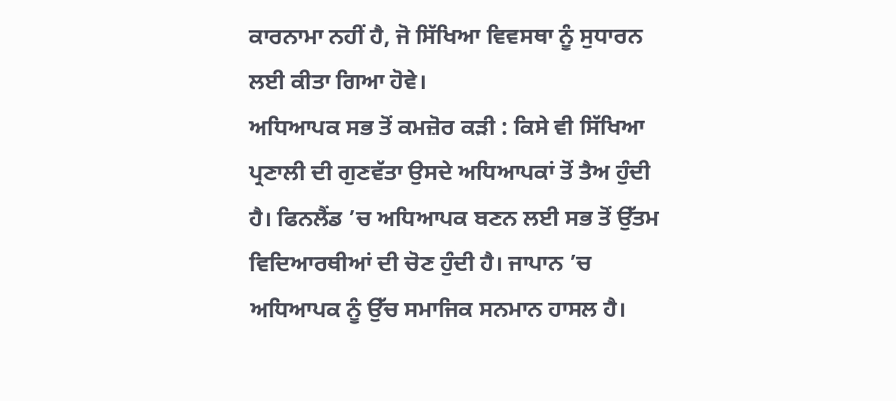ਕਾਰਨਾਮਾ ਨਹੀਂ ਹੈ, ਜੋ ਸਿੱਖਿਆ ਵਿਵਸਥਾ ਨੂੰ ਸੁਧਾਰਨ ਲਈ ਕੀਤਾ ਗਿਆ ਹੋਵੇ।
ਅਧਿਆਪਕ ਸਭ ਤੋਂ ਕਮਜ਼ੋਰ ਕੜੀ : ਕਿਸੇ ਵੀ ਸਿੱਖਿਆ ਪ੍ਰਣਾਲੀ ਦੀ ਗੁਣਵੱਤਾ ਉਸਦੇ ਅਧਿਆਪਕਾਂ ਤੋਂ ਤੈਅ ਹੁੰਦੀ ਹੈ। ਫਿਨਲੈਂਡ ’ਚ ਅਧਿਆਪਕ ਬਣਨ ਲਈ ਸਭ ਤੋਂ ਉੱਤਮ ਵਿਦਿਆਰਥੀਆਂ ਦੀ ਚੋਣ ਹੁੰਦੀ ਹੈ। ਜਾਪਾਨ ’ਚ ਅਧਿਆਪਕ ਨੂੰ ਉੱਚ ਸਮਾਜਿਕ ਸਨਮਾਨ ਹਾਸਲ ਹੈ।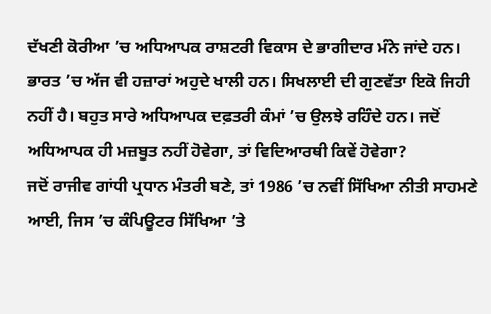ਦੱਖਣੀ ਕੋਰੀਆ ’ਚ ਅਧਿਆਪਕ ਰਾਸ਼ਟਰੀ ਵਿਕਾਸ ਦੇ ਭਾਗੀਦਾਰ ਮੰਨੇ ਜਾਂਦੇ ਹਨ। ਭਾਰਤ ’ਚ ਅੱਜ ਵੀ ਹਜ਼ਾਰਾਂ ਅਹੁਦੇ ਖਾਲੀ ਹਨ। ਸਿਖਲਾਈ ਦੀ ਗੁਣਵੱਤਾ ਇਕੋ ਜਿਹੀ ਨਹੀਂ ਹੈ। ਬਹੁਤ ਸਾਰੇ ਅਧਿਆਪਕ ਦਫ਼ਤਰੀ ਕੰਮਾਂ ’ਚ ਉਲਝੇ ਰਹਿੰਦੇ ਹਨ। ਜਦੋਂ ਅਧਿਆਪਕ ਹੀ ਮਜ਼ਬੂਤ ਨਹੀਂ ਹੋਵੇਗਾ, ਤਾਂ ਵਿਦਿਆਰਥੀ ਕਿਵੇਂ ਹੋਵੇਗਾ?
ਜਦੋਂ ਰਾਜੀਵ ਗਾਂਧੀ ਪ੍ਰਧਾਨ ਮੰਤਰੀ ਬਣੇ, ਤਾਂ 1986 ’ਚ ਨਵੀਂ ਸਿੱਖਿਆ ਨੀਤੀ ਸਾਹਮਣੇ ਆਈ, ਜਿਸ ’ਚ ਕੰਪਿਊਟਰ ਸਿੱਖਿਆ ’ਤੇ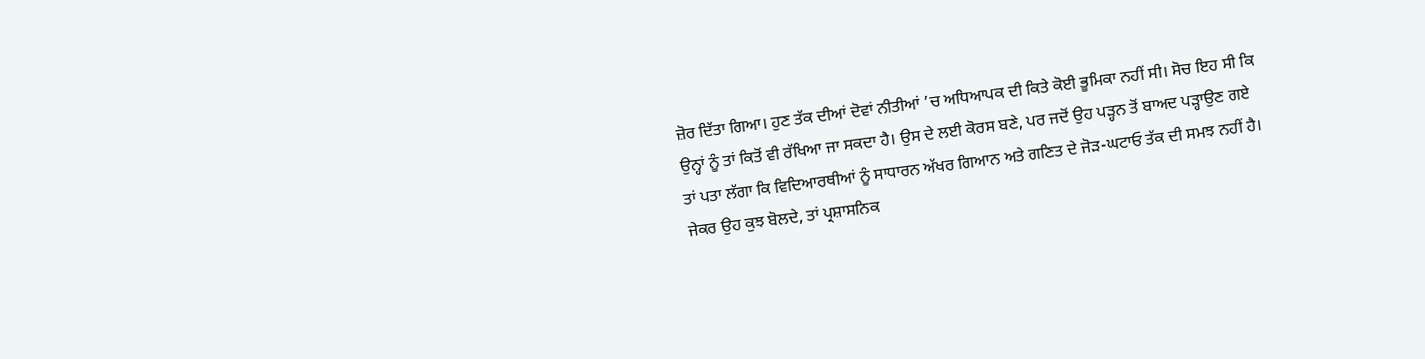ਜ਼ੋਰ ਦਿੱਤਾ ਗਿਆ। ਹੁਣ ਤੱਕ ਦੀਆਂ ਦੋਵਾਂ ਨੀਤੀਆਂ ’ਚ ਅਧਿਆਪਕ ਦੀ ਕਿਤੇ ਕੋਈ ਭੂਮਿਕਾ ਨਹੀਂ ਸੀ। ਸੋਚ ਇਹ ਸੀ ਕਿ ਉਨ੍ਹਾਂ ਨੂੰ ਤਾਂ ਕਿਤੋਂ ਵੀ ਰੱਖਿਆ ਜਾ ਸਕਦਾ ਹੈ। ਉਸ ਦੇ ਲਈ ਕੋਰਸ ਬਣੇ, ਪਰ ਜਦੋਂ ਉਹ ਪੜ੍ਹਨ ਤੋਂ ਬਾਅਦ ਪੜ੍ਹਾਉਣ ਗਏ ਤਾਂ ਪਤਾ ਲੱਗਾ ਕਿ ਵਿਦਿਆਰਥੀਆਂ ਨੂੰ ਸਾਧਾਰਨ ਅੱਖਰ ਗਿਆਨ ਅਤੇ ਗਣਿਤ ਦੇ ਜੋੜ-ਘਟਾਓ ਤੱਕ ਦੀ ਸਮਝ ਨਹੀਂ ਹੈ। ਜੇਕਰ ਉਹ ਕੁਝ ਬੋਲਦੇ, ਤਾਂ ਪ੍ਰਸ਼ਾਸਨਿਕ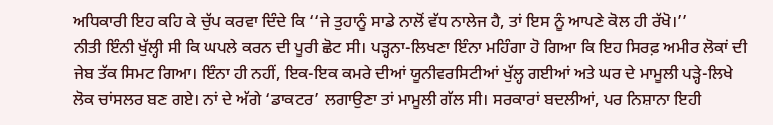ਅਧਿਕਾਰੀ ਇਹ ਕਹਿ ਕੇ ਚੁੱਪ ਕਰਵਾ ਦਿੰਦੇ ਕਿ ‘‘ਜੇ ਤੁਹਾਨੂੰ ਸਾਡੇ ਨਾਲੋਂ ਵੱਧ ਨਾਲੇਜ ਹੈ, ਤਾਂ ਇਸ ਨੂੰ ਆਪਣੇ ਕੋਲ ਹੀ ਰੱਖੋ।’’
ਨੀਤੀ ਇੰਨੀ ਖੁੱਲ੍ਹੀ ਸੀ ਕਿ ਘਪਲੇ ਕਰਨ ਦੀ ਪੂਰੀ ਛੋਟ ਸੀ। ਪੜ੍ਹਨਾ-ਲਿਖਣਾ ਇੰਨਾ ਮਹਿੰਗਾ ਹੋ ਗਿਆ ਕਿ ਇਹ ਸਿਰਫ਼ ਅਮੀਰ ਲੋਕਾਂ ਦੀ ਜੇਬ ਤੱਕ ਸਿਮਟ ਗਿਆ। ਇੰਨਾ ਹੀ ਨਹੀਂ, ਇਕ-ਇਕ ਕਮਰੇ ਦੀਆਂ ਯੂਨੀਵਰਸਿਟੀਆਂ ਖੁੱਲ੍ਹ ਗਈਆਂ ਅਤੇ ਘਰ ਦੇ ਮਾਮੂਲੀ ਪੜ੍ਹੇ-ਲਿਖੇ ਲੋਕ ਚਾਂਸਲਰ ਬਣ ਗਏ। ਨਾਂ ਦੇ ਅੱਗੇ ‘ਡਾਕਟਰ’ ਲਗਾਉਣਾ ਤਾਂ ਮਾਮੂਲੀ ਗੱਲ ਸੀ। ਸਰਕਾਰਾਂ ਬਦਲੀਆਂ, ਪਰ ਨਿਸ਼ਾਨਾ ਇਹੀ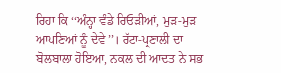ਰਿਹਾ ਕਿ ‘‘ਅੰਨ੍ਹਾ ਵੰਡੇ ਰਿਓੜੀਆਂ, ਮੁੜ-ਮੁੜ ਆਪਣਿਆਂ ਨੂੰ ਦੇਵੇ’’। ਰੱਟਾ-ਪ੍ਰਣਾਲੀ ਦਾ ਬੋਲਬਾਲਾ ਹੋਇਆ, ਨਕਲ ਦੀ ਆਦਤ ਨੇ ਸਭ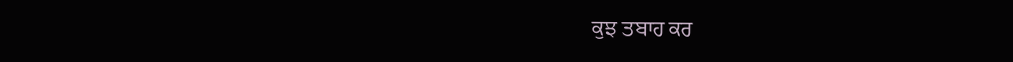ਕੁਝ ਤਬਾਹ ਕਰ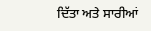ਦਿੱਤਾ ਅਤੇ ਸਾਰੀਆਂ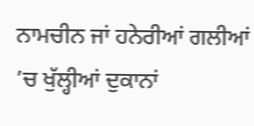ਨਾਮਚੀਨ ਜਾਂ ਹਨੇਰੀਆਂ ਗਲੀਆਂ ’ਚ ਖੁੱਲ੍ਹੀਆਂ ਦੁਕਾਨਾਂ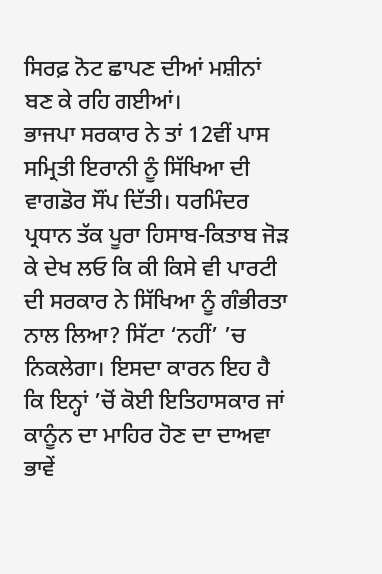ਸਿਰਫ਼ ਨੋਟ ਛਾਪਣ ਦੀਆਂ ਮਸ਼ੀਨਾਂ ਬਣ ਕੇ ਰਹਿ ਗਈਆਂ।
ਭਾਜਪਾ ਸਰਕਾਰ ਨੇ ਤਾਂ 12ਵੀਂ ਪਾਸ ਸਮ੍ਰਿਤੀ ਇਰਾਨੀ ਨੂੰ ਸਿੱਖਿਆ ਦੀ ਵਾਗਡੋਰ ਸੌਂਪ ਦਿੱਤੀ। ਧਰਮਿੰਦਰ ਪ੍ਰਧਾਨ ਤੱਕ ਪੂਰਾ ਹਿਸਾਬ-ਕਿਤਾਬ ਜੋੜ ਕੇ ਦੇਖ ਲਓ ਕਿ ਕੀ ਕਿਸੇ ਵੀ ਪਾਰਟੀ ਦੀ ਸਰਕਾਰ ਨੇ ਸਿੱਖਿਆ ਨੂੰ ਗੰਭੀਰਤਾ ਨਾਲ ਲਿਆ? ਸਿੱਟਾ ‘ਨਹੀਂ’ ’ਚ ਨਿਕਲੇਗਾ। ਇਸਦਾ ਕਾਰਨ ਇਹ ਹੈ ਕਿ ਇਨ੍ਹਾਂ ’ਚੋਂ ਕੋਈ ਇਤਿਹਾਸਕਾਰ ਜਾਂ ਕਾਨੂੰਨ ਦਾ ਮਾਹਿਰ ਹੋਣ ਦਾ ਦਾਅਵਾ ਭਾਵੇਂ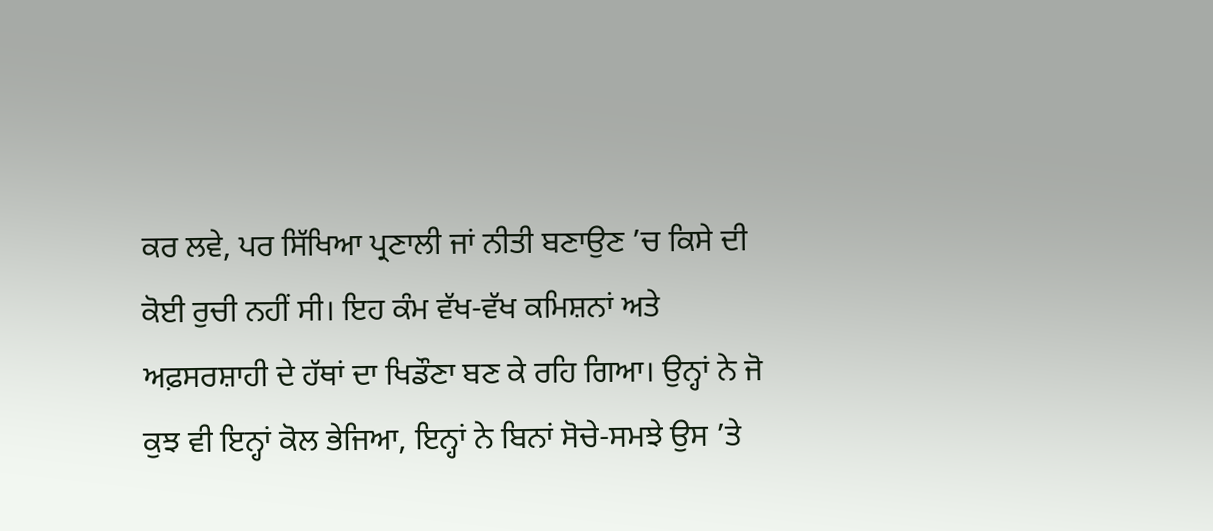ਕਰ ਲਵੇ, ਪਰ ਸਿੱਖਿਆ ਪ੍ਰਣਾਲੀ ਜਾਂ ਨੀਤੀ ਬਣਾਉਣ ’ਚ ਕਿਸੇ ਦੀ ਕੋਈ ਰੁਚੀ ਨਹੀਂ ਸੀ। ਇਹ ਕੰਮ ਵੱਖ-ਵੱਖ ਕਮਿਸ਼ਨਾਂ ਅਤੇ ਅਫ਼ਸਰਸ਼ਾਹੀ ਦੇ ਹੱਥਾਂ ਦਾ ਖਿਡੌਣਾ ਬਣ ਕੇ ਰਹਿ ਗਿਆ। ਉਨ੍ਹਾਂ ਨੇ ਜੋ ਕੁਝ ਵੀ ਇਨ੍ਹਾਂ ਕੋਲ ਭੇਜਿਆ, ਇਨ੍ਹਾਂ ਨੇ ਬਿਨਾਂ ਸੋਚੇ-ਸਮਝੇ ਉਸ ’ਤੇ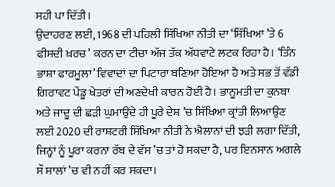ਸਹੀ ਪਾ ਦਿੱਤੀ।
ਉਦਾਹਰਣ ਲਈ, 1968 ਦੀ ਪਹਿਲੀ ਸਿੱਖਿਆ ਨੀਤੀ ਦਾ ‘ਸਿੱਖਿਆ ’ਤੇ 6 ਫੀਸਦੀ ਖ਼ਰਚ’ ਕਰਨ ਦਾ ਟੀਚਾ ਅੱਜ ਤੱਕ ਅੱਧਵਾਟੇ ਲਟਕ ਰਿਹਾ ਹੈ। ‘ਤਿੰਨ ਭਾਸ਼ਾ ਫਾਰਮੂਲਾ’ ਵਿਵਾਦਾਂ ਦਾ ਪਿਟਾਰਾ ਬਣਿਆ ਹੋਇਆ ਹੈ ਅਤੇ ਸਭ ਤੋਂ ਵੱਡੀ ਗਿਰਾਵਟ ਪੇਂਡੂ ਖੇਤਰਾਂ ਦੀ ਅਣਦੇਖੀ ਕਾਰਨ ਹੋਈ ਹੈ। ਭਾਨੂਮਤੀ ਦਾ ਕੁਨਬਾ ਅਤੇ ਜਾਦੂ ਦੀ ਛੜੀ ਘੁਮਾਉਂਦੇ ਹੀ ਪੂਰੇ ਦੇਸ਼ ’ਚ ਸਿੱਖਿਆ ਕ੍ਰਾਂਤੀ ਲਿਆਉਣ ਲਈ 2020 ਦੀ ਰਾਸ਼ਟਰੀ ਸਿੱਖਿਆ ਨੀਤੀ ਨੇ ਐਲਾਨਾਂ ਦੀ ਝੜੀ ਲਗਾ ਦਿੱਤੀ, ਜਿਨ੍ਹਾਂ ਨੂੰ ਪੂਰਾ ਕਰਨਾ ਰੱਬ ਦੇ ਵੱਸ ’ਚ ਤਾਂ ਹੋ ਸਕਦਾ ਹੈ, ਪਰ ਇਨਸਾਨ ਅਗਲੇ ਸੌ ਸਾਲਾਂ ’ਚ ਵੀ ਨਹੀਂ ਕਰ ਸਕਦਾ।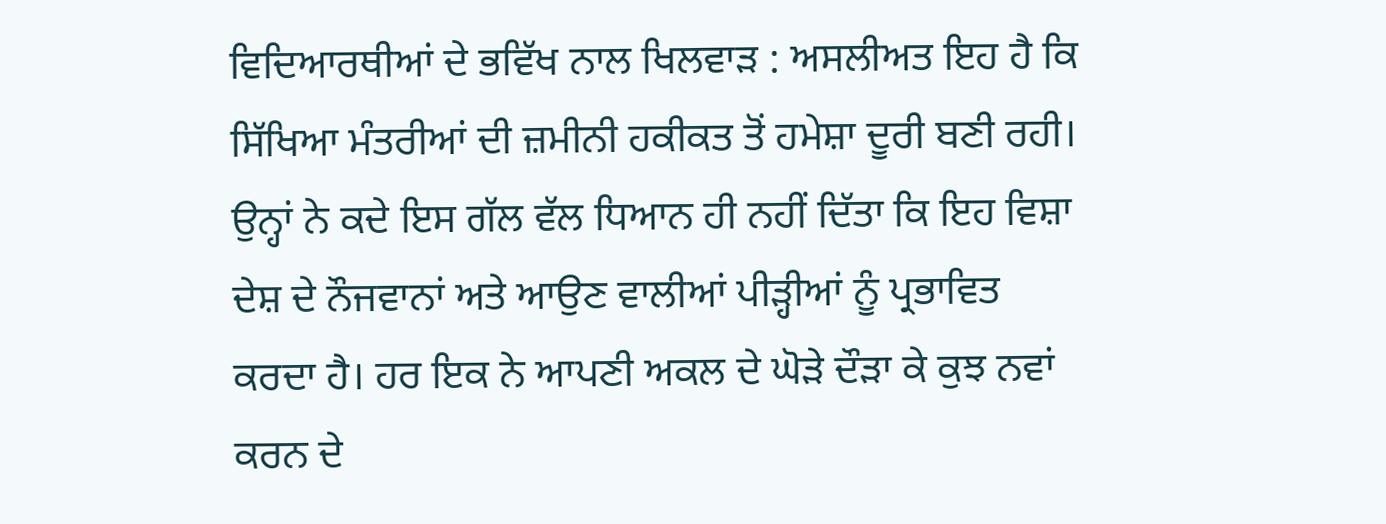ਵਿਦਿਆਰਥੀਆਂ ਦੇ ਭਵਿੱਖ ਨਾਲ ਖਿਲਵਾੜ : ਅਸਲੀਅਤ ਇਹ ਹੈ ਕਿ ਸਿੱਖਿਆ ਮੰਤਰੀਆਂ ਦੀ ਜ਼ਮੀਨੀ ਹਕੀਕਤ ਤੋਂ ਹਮੇਸ਼ਾ ਦੂਰੀ ਬਣੀ ਰਹੀ। ਉਨ੍ਹਾਂ ਨੇ ਕਦੇ ਇਸ ਗੱਲ ਵੱਲ ਧਿਆਨ ਹੀ ਨਹੀਂ ਦਿੱਤਾ ਕਿ ਇਹ ਵਿਸ਼ਾ ਦੇਸ਼ ਦੇ ਨੌਜਵਾਨਾਂ ਅਤੇ ਆਉਣ ਵਾਲੀਆਂ ਪੀੜ੍ਹੀਆਂ ਨੂੰ ਪ੍ਰਭਾਵਿਤ ਕਰਦਾ ਹੈ। ਹਰ ਇਕ ਨੇ ਆਪਣੀ ਅਕਲ ਦੇ ਘੋੜੇ ਦੌੜਾ ਕੇ ਕੁਝ ਨਵਾਂ ਕਰਨ ਦੇ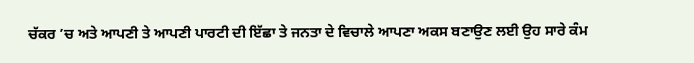ਚੱਕਰ ’ਚ ਅਤੇ ਆਪਣੀ ਤੇ ਆਪਣੀ ਪਾਰਟੀ ਦੀ ਇੱਛਾ ਤੇ ਜਨਤਾ ਦੇ ਵਿਚਾਲੇ ਆਪਣਾ ਅਕਸ ਬਣਾਉਣ ਲਈ ਉਹ ਸਾਰੇ ਕੰਮ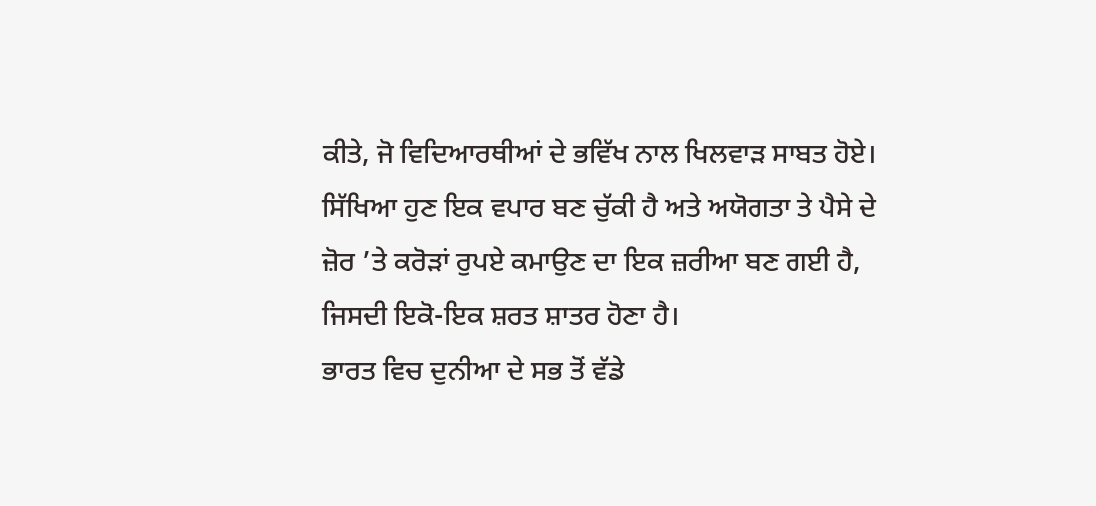ਕੀਤੇ, ਜੋ ਵਿਦਿਆਰਥੀਆਂ ਦੇ ਭਵਿੱਖ ਨਾਲ ਖਿਲਵਾੜ ਸਾਬਤ ਹੋਏ। ਸਿੱਖਿਆ ਹੁਣ ਇਕ ਵਪਾਰ ਬਣ ਚੁੱਕੀ ਹੈ ਅਤੇ ਅਯੋਗਤਾ ਤੇ ਪੈਸੇ ਦੇ ਜ਼ੋਰ ’ਤੇ ਕਰੋੜਾਂ ਰੁਪਏ ਕਮਾਉਣ ਦਾ ਇਕ ਜ਼ਰੀਆ ਬਣ ਗਈ ਹੈ, ਜਿਸਦੀ ਇਕੋ-ਇਕ ਸ਼ਰਤ ਸ਼ਾਤਰ ਹੋਣਾ ਹੈ।
ਭਾਰਤ ਵਿਚ ਦੁਨੀਆ ਦੇ ਸਭ ਤੋਂ ਵੱਡੇ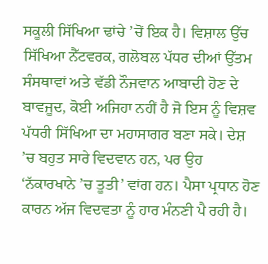ਸਕੂਲੀ ਸਿੱਖਿਆ ਢਾਂਚੇ ’ਚੋਂ ਇਕ ਹੈ। ਵਿਸ਼ਾਲ ਉੱਚ ਸਿੱਖਿਆ ਨੈੱਟਵਰਕ, ਗਲੋਬਲ ਪੱਧਰ ਦੀਆਂ ਉੱਤਮ ਸੰਸਥਾਵਾਂ ਅਤੇ ਵੱਡੀ ਨੌਜਵਾਨ ਆਬਾਦੀ ਹੋਣ ਦੇ ਬਾਵਜੂਦ, ਕੋਈ ਅਜਿਹਾ ਨਹੀਂ ਹੈ ਜੋ ਇਸ ਨੂੰ ਵਿਸ਼ਵ ਪੱਧਰੀ ਸਿੱਖਿਆ ਦਾ ਮਹਾਸਾਗਰ ਬਣਾ ਸਕੇ। ਦੇਸ਼ ’ਚ ਬਹੁਤ ਸਾਰੇ ਵਿਦਵਾਨ ਹਨ, ਪਰ ਉਹ ‘ਨੱਕਾਰਖਾਨੇ ’ਚ ਤੂਤੀ’ ਵਾਂਗ ਹਨ। ਪੈਸਾ ਪ੍ਰਧਾਨ ਹੋਣ ਕਾਰਨ ਅੱਜ ਵਿਦਵਤਾ ਨੂੰ ਹਾਰ ਮੰਨਣੀ ਪੈ ਰਹੀ ਹੈ।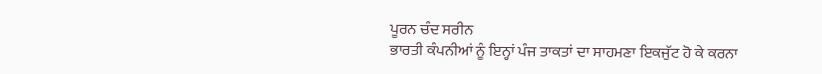ਪੂਰਨ ਚੰਦ ਸਰੀਨ
ਭਾਰਤੀ ਕੰਪਨੀਆਂ ਨੂੰ ਇਨ੍ਹਾਂ ਪੰਜ ਤਾਕਤਾਂ ਦਾ ਸਾਹਮਣਾ ਇਕਜੁੱਟ ਹੋ ਕੇ ਕਰਨਾ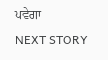ਪਵੇਗਾ
NEXT STORY